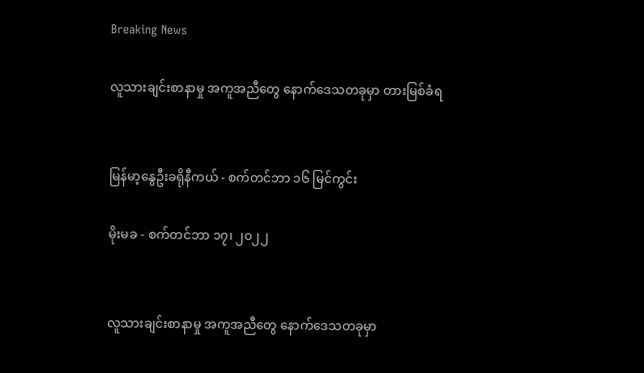Breaking News

လူသားချင်းစာနာမှု အကူအညီတွေ နောက်ဒေသတခုမှာ တားမြစ်ခံရ


မြန်မာ့နွေဦးခရိုနီကယ် - စက်တင်ဘာ ၁၆ မြင်ကွင်း

မိုးမခ - စက်တင်ဘာ ၁၇၊ ၂၀၂၂


လူသားချင်းစာနာမှု အကူအညီတွေ နောက်ဒေသတခုမှာ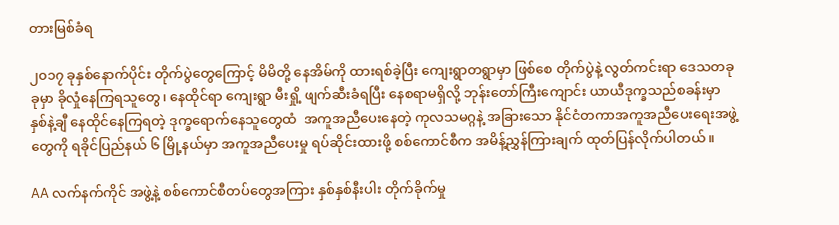တားမြစ်ခံရ

၂၀၁၇ ခုနှစ်နောက်ပိုင်း တိုက်ပွဲတွေကြောင့် မိမိတို့ နေအိမ်ကို ထားရစ်ခဲ့ပြီး ကျေးရွာတရွာမှာ ဖြစ်စေ တိုက်ပွဲနဲ့ လွတ်ကင်းရာ ဒေသတခုခုမှာ ခိုလှုံနေကြရသူတွေ၊ နေထိုင်ရာ ကျေးရွာ မီးရှို့ ဖျက်ဆီးခံရပြီး နေစရာမရှိလို့ ဘုန်းတော်ကြီးကျောင်း ယာယီဒုက္ခသည်စခန်းမှာ နှစ်နဲ့ချီ နေထိုင်နေကြရတဲ့ ဒုက္ခရောက်နေသူတွေထံ  အကူအညီပေးနေတဲ့ ကုလသမဂ္ဂနဲ့ အခြားသော နိုင်ငံတကာအကူအညီပေးရေးအဖွဲ့တွေကို ရခိုင်ပြည်နယ် ၆ မြို့နယ်မှာ အကူအညီပေးမှု ရပ်ဆိုင်းထားဖို့ စစ်ကောင်စီက အမိန့်ညွှန်ကြားချက် ထုတ်ပြန်လိုက်ပါတယ်။

AA လက်နက်ကိုင် အဖွဲ့နဲ့ စစ်ကောင်စီတပ်တွေအကြား နှစ်နှစ်နီးပါး တိုက်ခိုက်မှု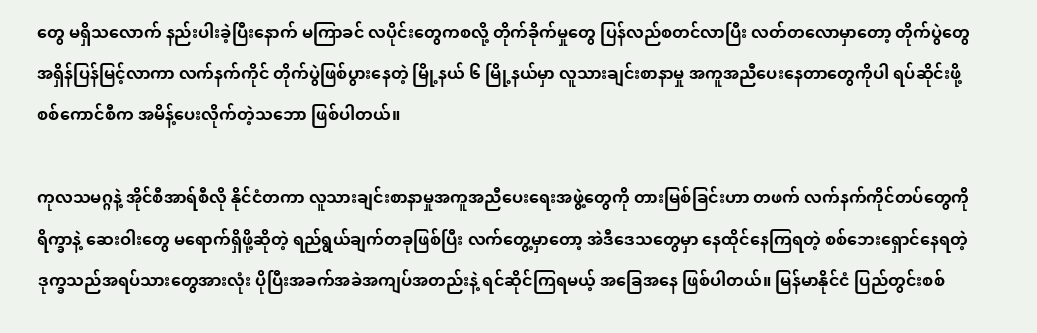တွေ မရှိသလောက် နည်းပါးခဲ့ပြီးနောက် မကြာခင် လပိုင်းတွေကစလို့ တိုက်ခိုက်မှုတွေ ပြန်လည်စတင်လာပြီး လတ်တလောမှာတော့ တိုက်ပွဲတွေ အရှိန်ပြန်မြင့်လာကာ လက်နက်ကိုင် တိုက်ပွဲဖြစ်ပွားနေတဲ့ မြို့နယ် ၆ မြို့နယ်မှာ လူသားချင်းစာနာမှု အကူအညီပေးနေတာတွေကိုပါ ရပ်ဆိုင်းဖို့ စစ်ကောင်စီက အမိန့်ပေးလိုက်တဲ့သဘော ဖြစ်ပါတယ်။

ကုလသမဂ္ဂနဲ့ အိုင်စီအာရ်စီလို နိုင်ငံတကာ လူသားချင်းစာနာမှုအကူအညီပေးရေးအဖွဲ့တွေကို တားမြစ်ခြင်းဟာ တဖက် လက်နက်ကိုင်တပ်တွေကို ရိက္ခာနဲ့ ဆေးဝါးတွေ မရောက်ရှိဖို့ဆိုတဲ့ ရည်ရွယ်ချက်တခုဖြစ်ပြီး လက်တွေ့မှာတော့ အဲဒီဒေသတွေမှာ နေထိုင်နေကြရတဲ့ စစ်ဘေးရှောင်နေရတဲ့ ဒုက္ခသည်အရပ်သားတွေအားလုံး ပိုပြီးအခက်အခဲအကျပ်အတည်းနဲ့ ရင်ဆိုင်ကြရမယ့် အခြေအနေ ဖြစ်ပါတယ်။ မြန်မာနိုင်ငံ ပြည်တွင်းစစ်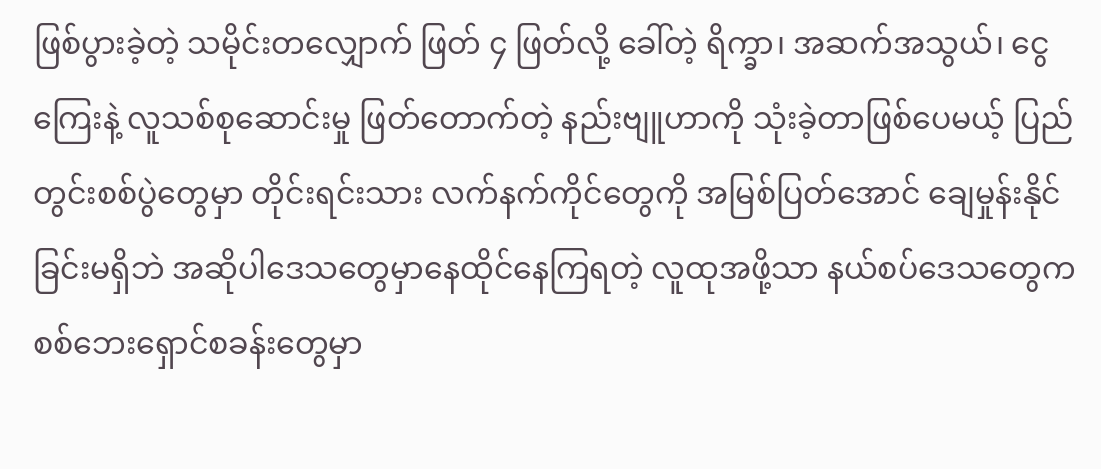ဖြစ်ပွားခဲ့တဲ့ သမိုင်းတလျှောက် ဖြတ် ၄ ဖြတ်လို့ ခေါ်တဲ့ ရိက္ခာ၊ အဆက်အသွယ်၊ ငွေကြေးနဲ့ လူသစ်စုဆောင်းမှု ဖြတ်တောက်တဲ့ နည်းဗျူဟာကို သုံးခဲ့တာဖြစ်ပေမယ့် ပြည်တွင်းစစ်ပွဲတွေမှာ တိုင်းရင်းသား လက်နက်ကိုင်တွေကို အမြစ်ပြတ်အောင် ချေမှုန်းနိုင်ခြင်းမရှိဘဲ အဆိုပါဒေသတွေမှာနေထိုင်နေကြရတဲ့ လူထုအဖို့သာ နယ်စပ်ဒေသတွေက စစ်ဘေးရှောင်စခန်းတွေမှာ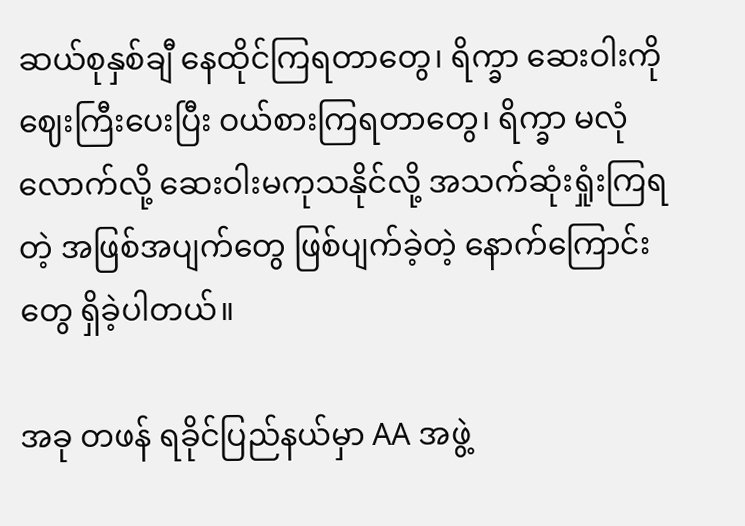ဆယ်စုနှစ်ချီ နေထိုင်ကြရတာတွေ၊ ရိက္ခာ ဆေးဝါးကို ဈေးကြီးပေးပြီး ဝယ်စားကြရတာတွေ၊ ရိက္ခာ မလုံလောက်လို့ ဆေးဝါးမကုသနိုင်လို့ အသက်ဆုံးရှုံးကြရတဲ့ အဖြစ်အပျက်တွေ ဖြစ်ပျက်ခဲ့တဲ့ နောက်ကြောင်းတွေ ရှိခဲ့ပါတယ်။

အခု တဖန် ရခိုင်ပြည်နယ်မှာ AA အဖွဲ့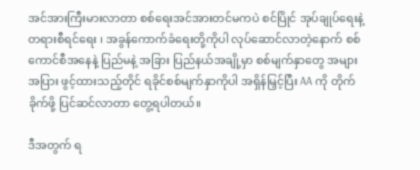အင်အားကြီးမားလာတာ စစ်ရေးအင်အားတင်မကပဲ စင်ပြိုင် အုပ်ချုပ်ရေးနဲ့ တရားစီရင်ရေး ၊ အခွန်ကောက်ခံရေးတို့ကိုပါ လုပ်ဆောင်လာတဲ့နောက် စစ်ကောင်စီအနေနဲ့ ပြည်မနဲ့ အခြား ပြည်နယ်အချို့မှာ စစ်မျက်နှာတွေ အများအပြား ဖွင့်ထားသည့်တိုင် ရခိုင်စစ်မျက်နှာကိုပါ အရှိန်မြှင့်ပြီး AA ကို တိုက်ခိုက်ဖို့ ပြင်ဆင်လာတာ တွေ့ရပါတယ်။

ဒီအတွက် ရ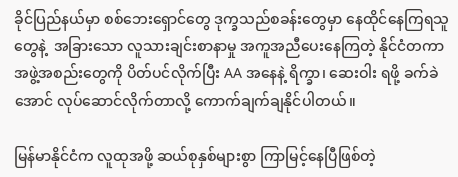ခိုင်ပြည်နယ်မှာ စစ်ဘေးရှောင်တွေ ဒုက္ခသည်စခန်းတွေမှာ နေထိုင်နေကြရသူတွေနဲ့  အခြားသော လူသားချင်းစာနာမှု အကူအညီပေးနေကြတဲ့ နိုင်ငံတကာ အဖွဲ့အစည်းတွေကို ပိတ်ပင်လိုက်ပြီး AA အနေနဲ့ ရိက္ခာ၊ ဆေးဝါး ရဖို့ ခက်ခဲအောင် လုပ်ဆောင်လိုက်တာလို့ ကောက်ချက်ချနိုင်ပါတယ်။

မြန်မာနိုင်ငံက လူထုအဖို့ ဆယ်စုနှစ်များစွာ ကြာမြင့်နေပြီဖြစ်တဲ့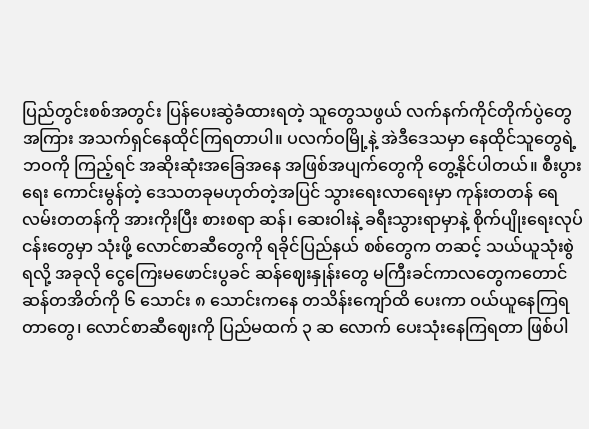ပြည်တွင်းစစ်အတွင်း ပြန်ပေးဆွဲခံထားရတဲ့ သူတွေသဖွယ် လက်နက်ကိုင်တိုက်ပွဲတွေအကြား အသက်ရှင်နေထိုင်ကြရတာပါ။ ပလက်ဝမြို့နဲ့ အဲဒီဒေသမှာ နေထိုင်သူတွေရဲ့ ဘဝကို ကြည့်ရင် အဆိုးဆုံးအခြေအနေ အဖြစ်အပျက်တွေကို တွေ့နိုင်ပါတယ်။ စီးပွားရေး ကောင်းမွန်တဲ့ ဒေသတခုမဟုတ်တဲ့အပြင် သွားရေးလာရေးမှာ ကုန်းတတန် ရေလမ်းတတန်ကို အားကိုးပြီး စားစရာ ဆန်၊ ဆေးဝါးနဲ့ ခရီးသွားရာမှာနဲ့ စိုက်ပျိုးရေးလုပ်ငန်းတွေမှာ သုံးဖို့ လောင်စာဆီတွေကို ရခိုင်ပြည်နယ် စစ်တွေက တဆင့် သယ်ယူသုံးစွဲရလို့ အခုလို ငွေကြေးမဖောင်းပွခင် ဆန်ဈေးနှုန်းတွေ မကြီးခင်ကာလတွေကတောင် ဆန်တအိတ်ကို ၆ သောင်း ၈ သောင်းကနေ တသိန်းကျော်ထိ ပေးကာ ဝယ်ယူနေကြရတာတွေ၊ လောင်စာဆီဈေးကို ပြည်မထက် ၃ ဆ လောက် ပေးသုံးနေကြရတာ ဖြစ်ပါ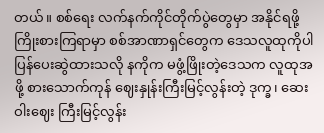တယ်။ စစ်ရေး လက်နက်ကိုင်တိုက်ပွဲတွေမှာ အနိုင်ရဖို့ ကြိုးစားကြရာမှာ စစ်အာဏာရှင်တွေက ဒေသလူထုကိုပါ ပြန်ပေးဆွဲထားသလို နကိုက မဖွံ့ဖြိုးတဲ့ဒေသက လူထုအဖို့ စားသောက်ကုန် ဈေးနှုန်းကြီးမြင့်လွန်းတဲ့ ဒုက္ခ၊ ဆေးဝါးဈေး ကြီးမြင့်လွန်း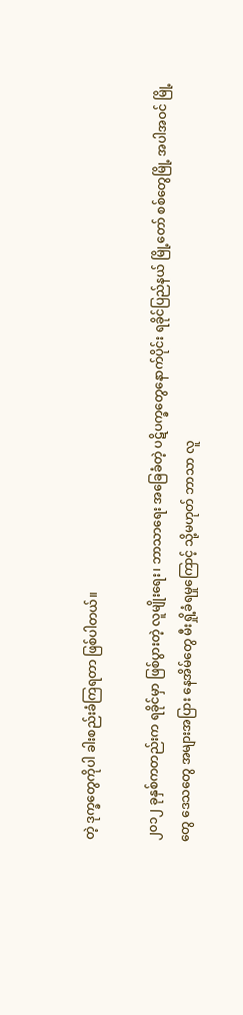တဲ့ ဒုက္ခတွေကိုပါ ခါးစည်းခံကြရတာ ဖြစ်ပါတယ်။

၂၀၁၂ ခုနှစ်ကတည်းက ရခိုင်မှာ ဖြစ်ပွားတဲ့ လူမျိုးရေး၊ ဘာသာရေး အခြေခံတဲ့ ပဋိပက္ခတွေနောက်ပိုင်း ရခိုင်ပြည်နယ် မြို့တော် စစ်တွေမြို့ အပါအဝင် မြို့တွေ ဒေသတွေ အများအပြား နေအိမ်တွေ မီးရှို့ခံရမှုကြောင့် သို့မဟုတ် ဘာသာ လူ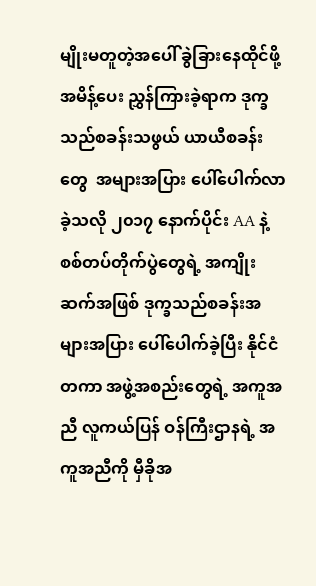မျိုးမတူတဲ့အပေါ် ခွဲခြားနေထိုင်ဖို့ အမိန့်ပေး ညွှန်ကြားခဲ့ရာက ဒုက္ခသည်စခန်းသဖွယ် ယာယီစခန်းတွေ  အများအပြား ပေါ်ပေါက်လာခဲ့သလို ၂၀၁၇ နောက်ပိုင်း AA နဲ့ စစ်တပ်တိုက်ပွဲတွေရဲ့ အကျိုးဆက်အဖြစ် ဒုက္ခသည်စခန်းအများအပြား ပေါ်ပေါက်ခဲ့ပြီး နိုင်ငံတကာ အဖွဲ့အစည်းတွေရဲ့ အကူအညီ လူကယ်ပြန် ဝန်ကြီးဌာနရဲ့ အကူအညီကို မှီခိုအ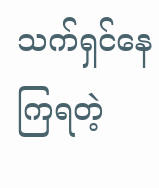သက်ရှင်နေကြရတဲ့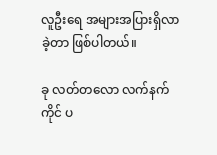လူဦးရေ အများအပြားရှိလာခဲ့တာ ဖြစ်ပါတယ်။

ခု လတ်တလော လက်နက်ကိုင် ပ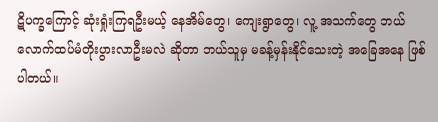ဋိပက္ခကြောင့် ဆုံးရှုံးကြရဦးမယ့် နေအိမ်တွေ၊ ကျေးရွာတွေ၊ လူ့ အသက်တွေ ဘယ်လောက်ထပ်မံတိုးပွားလာဦးမလဲ ဆိုတာ ဘယ်သူမှ မခန့်မှန်းနိုင်သေးတဲ့ အခြေအနေ ဖြစ်ပါတယ်။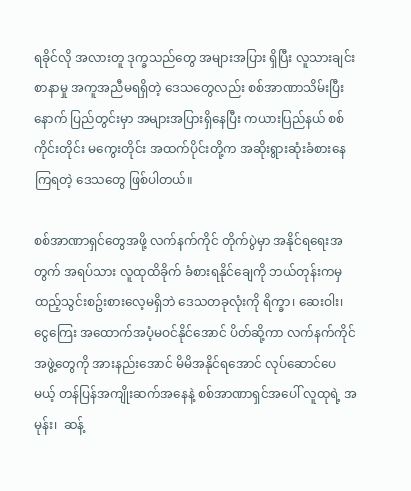ရခိုင်လို အလားတူ ဒုက္ခသည်တွေ အများအပြား ရှိပြီး လူသားချင်းစာနာမှု အကူအညီမရရှိတဲ့ ဒေသတွေလည်း စစ်အာဏာသိမ်းပြီးနောက် ပြည်တွင်းမှာ အများအပြားရှိနေပြီး ကယားပြည်နယ် စစ်ကိုင်းတိုင်း မကွေးတိုင်း အထက်ပိုင်းတို့က အဆိုးရွားဆုံးခံစားနေကြရတဲ့ ဒေသတွေ ဖြစ်ပါတယ်။

စစ်အာဏာရှင်တွေအဖို့ လက်နက်ကိုင် တိုက်ပွဲမှာ အနိုင်ရရေးအတွက် အရပ်သား လူထုထိခိုက် ခံစားရနိုင်ချေကို ဘယ်တုန်းကမှ ထည့်သွင်းစဥ်းစားလေ့မရှိဘဲ ဒေသတခုလုံးကို ရိက္ခာ၊ ဆေးဝါး၊ ငွေကြေး အထောက်အပံ့မဝင်နိုင်အောင် ပိတ်ဆို့ကာ လက်နက်ကိုင် အဖွဲ့တွေကို အားနည်းအောင် မိမိအနိုင်ရအောင် လုပ်ဆောင်ပေမယ့် တန်ပြန်အကျိုးဆက်အနေနဲ့ စစ်အာဏာရှင်အပေါ် လူထုရဲ့ အမုန်း၊  ဆန့်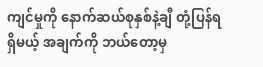ကျင်မှုကို နောက်ဆယ်စုနှစ်နဲ့ချီ တုံ့ပြန်ရရှိမယ့် အချက်ကို ဘယ်တော့မှ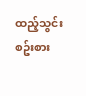ထည့်သွင်းစဥ်းစား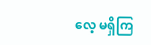လေ့ မရှိကြ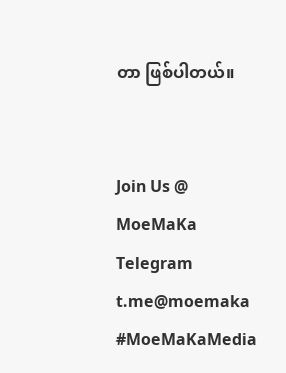တာ ဖြစ်ပါတယ်။


Join Us @ MoeMaKa Telegram
t.me@moemaka
#MoeMaKaMedia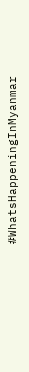#WhatsHappeningInMyanmar